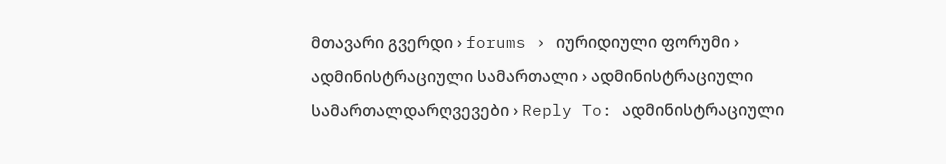მთავარი გვერდი › forums › იურიდიული ფორუმი › ადმინისტრაციული სამართალი › ადმინისტრაციული სამართალდარღვევები › Reply To: ადმინისტრაციული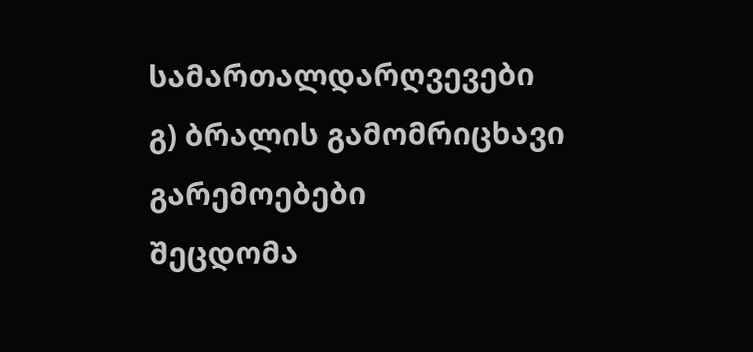სამართალდარღვევები
გ) ბრალის გამომრიცხავი გარემოებები
შეცდომა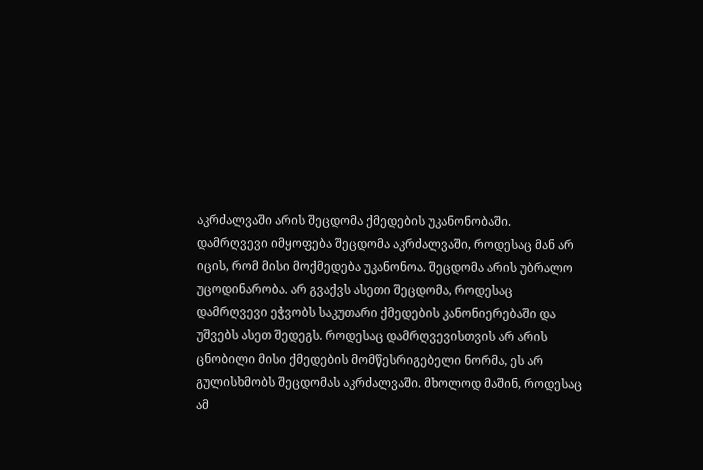აკრძალვაში არის შეცდომა ქმედების უკანონობაში. დამრღვევი იმყოფება შეცდომა აკრძალვაში, როდესაც მან არ იცის, რომ მისი მოქმედება უკანონოა. შეცდომა არის უბრალო უცოდინარობა. არ გვაქვს ასეთი შეცდომა, როდესაც დამრღვევი ეჭვობს საკუთარი ქმედების კანონიერებაში და უშვებს ასეთ შედეგს. როდესაც დამრღვევისთვის არ არის ცნობილი მისი ქმედების მომწესრიგებელი ნორმა, ეს არ გულისხმობს შეცდომას აკრძალვაში. მხოლოდ მაშინ, როდესაც ამ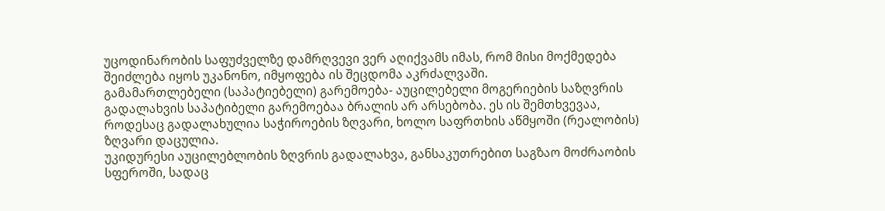უცოდინარობის საფუძველზე დამრღვევი ვერ აღიქვამს იმას, რომ მისი მოქმედება შეიძლება იყოს უკანონო, იმყოფება ის შეცდომა აკრძალვაში.
გამამართლებელი (საპატიებელი) გარემოება- აუცილებელი მოგერიების საზღვრის გადალახვის საპატიბელი გარემოებაა ბრალის არ არსებობა. ეს ის შემთხვევაა, როდესაც გადალახულია საჭიროების ზღვარი, ხოლო საფრთხის აწმყოში (რეალობის) ზღვარი დაცულია.
უკიდურესი აუცილებლობის ზღვრის გადალახვა, განსაკუთრებით საგზაო მოძრაობის სფეროში, სადაც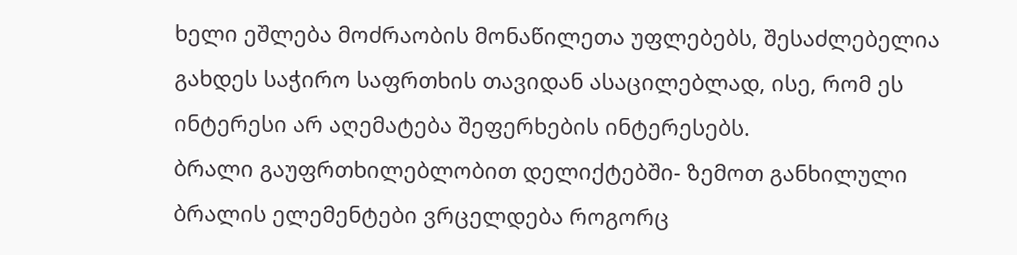ხელი ეშლება მოძრაობის მონაწილეთა უფლებებს, შესაძლებელია გახდეს საჭირო საფრთხის თავიდან ასაცილებლად, ისე, რომ ეს ინტერესი არ აღემატება შეფერხების ინტერესებს.
ბრალი გაუფრთხილებლობით დელიქტებში- ზემოთ განხილული ბრალის ელემენტები ვრცელდება როგორც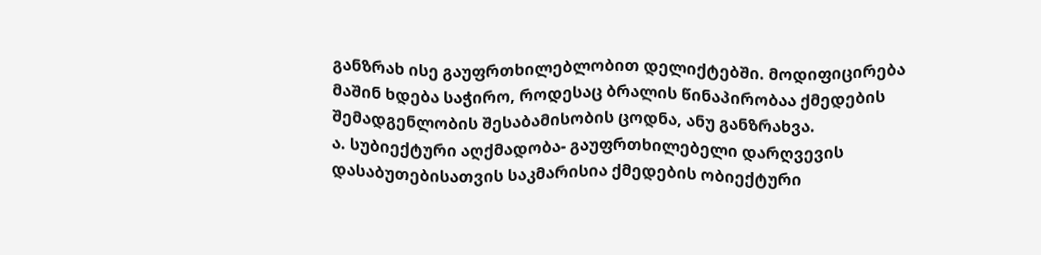განზრახ ისე გაუფრთხილებლობით დელიქტებში. მოდიფიცირება მაშინ ხდება საჭირო, როდესაც ბრალის წინაპირობაა ქმედების შემადგენლობის შესაბამისობის ცოდნა, ანუ განზრახვა.
ა. სუბიექტური აღქმადობა- გაუფრთხილებელი დარღვევის დასაბუთებისათვის საკმარისია ქმედების ობიექტური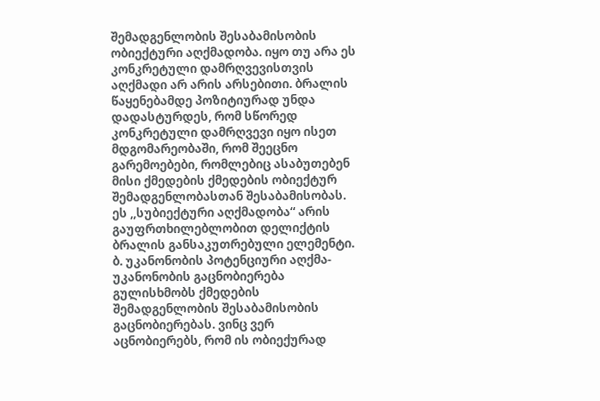შემადგენლობის შესაბამისობის ობიექტური აღქმადობა. იყო თუ არა ეს კონკრეტული დამრღვევისთვის აღქმადი არ არის არსებითი. ბრალის წაყენებამდე პოზიტიურად უნდა დადასტურდეს, რომ სწორედ კონკრეტული დამრღვევი იყო ისეთ მდგომარეობაში, რომ შეეცნო გარემოებები, რომლებიც ასაბუთებენ მისი ქმედების ქმედების ობიექტურ შემადგენლობასთან შესაბამისობას. ეს ,,სუბიექტური აღქმადობა“ არის გაუფრთხილებლობით დელიქტის ბრალის განსაკუთრებული ელემენტი.
ბ. უკანონობის პოტენციური აღქმა- უკანონობის გაცნობიერება გულისხმობს ქმედების შემადგენლობის შესაბამისობის გაცნობიერებას. ვინც ვერ აცნობიერებს, რომ ის ობიექურად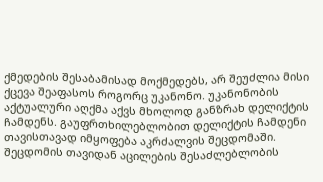ქმედების შესაბამისად მოქმედებს, არ შეუძლია მისი ქცევა შეაფასოს როგორც უკანონო. უკანონობის აქტუალური აღქმა აქვს მხოლოდ განზრახ დელიქტის ჩამდენს. გაუფრთხილებლობით დელიქტის ჩამდენი თავისთავად იმყოფება აკრძალვის შეცდომაში. შეცდომის თავიდან აცილების შესაძლებლობის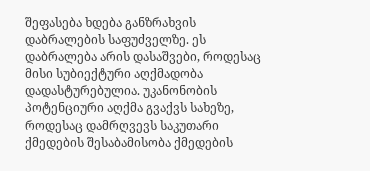შეფასება ხდება განზრახვის დაბრალების საფუძველზე. ეს დაბრალება არის დასაშვები, როდესაც მისი სუბიექტური აღქმადობა დადასტურებულია. უკანონობის პოტენციური აღქმა გვაქვს სახეზე, როდესაც დამრღვევს საკუთარი ქმედების შესაბამისობა ქმედების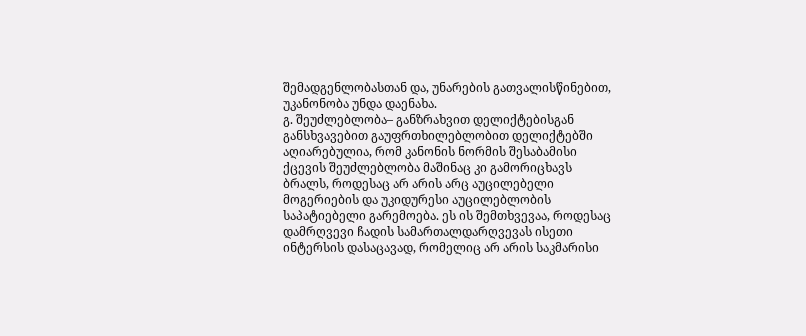შემადგენლობასთან და, უნარების გათვალისწინებით, უკანონობა უნდა დაენახა.
გ. შეუძლებლობა– განზრახვით დელიქტებისგან განსხვავებით გაუფრთხილებლობით დელიქტებში აღიარებულია, რომ კანონის ნორმის შესაბამისი ქცევის შეუძლებლობა მაშინაც კი გამორიცხავს ბრალს, როდესაც არ არის არც აუცილებელი მოგერიების და უკიდურესი აუცილებლობის საპატიებელი გარემოება. ეს ის შემთხვევაა, როდესაც დამრღვევი ჩადის სამართალდარღვევას ისეთი ინტერსის დასაცავად, რომელიც არ არის საკმარისი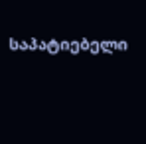საპატიებელი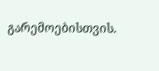გარემოებისთვის.